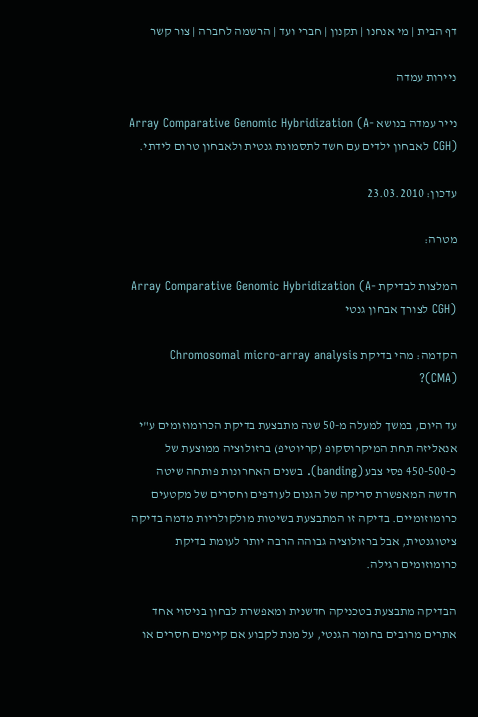דף הבית | מי אנחנו | תקנון | חברי ועד | הרשמה לחברה | צור קשר

ניירות עמדה

נייר עמדה בנושא Array Comparative Genomic Hybridization (A-CGH) לאבחון ילדים עם חשד לתסמונת גנטית ולאבחון טרום לידתי.

עדכון: 23.03.2010

מטרה:

המלצות לבדיקת Array Comparative Genomic Hybridization (A-CGH) לצורך אבחון גנטי

הקדמה: מהי בדיקת Chromosomal micro-array analysis (CMA)?

עד היום, במשך למעלה מ-50 שנה מתבצעת בדיקת הכרומוזומים ע"י אנאליזה תחת המיקרוסקופ (קריוטיפ) ברזולוציה ממוצעת של כ-450-500 פסי צבע (banding). בשנים האחרונות פותחה שיטה חדשה המאפשרת סריקה של הגנום לעודפים וחסרים של מקטעים כרומוזומיים. בדיקה זו המתבצעת בשיטות מולקולריות מדמה בדיקה ציטוגנטית, אבל ברזולוציה גבוהה הרבה יותר לעומת בדיקת כרומוזומים רגילה.

הבדיקה מתבצעת בטכניקה חדשנית ומאפשרת לבחון בניסוי אחד אתרים מרובים בחומר הגנטי, על מנת לקבוע אם קיימים חסרים או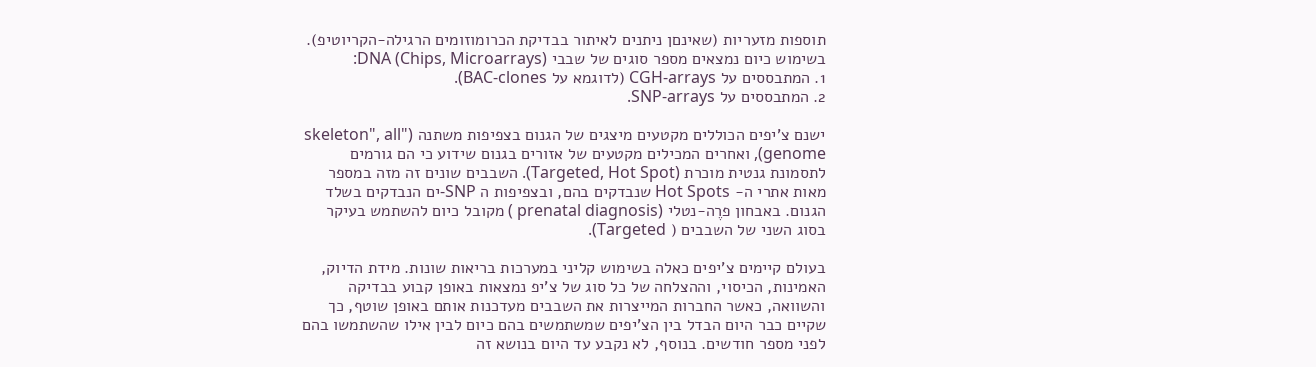תוספות מזעריות (שאינםן ניתנים לאיתור בבדיקת הכרומוזומים הרגילה-הקריוטיפ). בשימוש כיום נמצאים מספר סוגים של שבבי DNA (Chips, Microarrays):
1. המתבססים על CGH-arrays (לדוגמא על BAC-clones).
2. המתבססים על SNP-arrays.

ישנם צ'יפים הכוללים מקטעים מיצגים של הגנום בצפיפות משתנה ("skeleton", all genome), ואחרים המכילים מקטעים של אזורים בגנום שידוע כי הם גורמים לתסמונת גנטית מוכרת (Targeted, Hot Spot). השבבים שונים זה מזה במספר מאות אתרי ה- Hot Spots שנבדקים בהם, ובצפיפות ה SNP-ים הנבדקים בשלד הגנום. באבחון פרֶה-נטלי (prenatal diagnosis ) מקובל כיום להשתמש בעיקר בסוג השני של השבבים ( Targeted).

בעולם קיימים צ'יפים כאלה בשימוש קליני במערכות בריאות שונות. מידת הדיוק, האמינות, הכיסוי, וההצלחה של כל סוג של צ'יפ נמצאות באופן קבוע בבדיקה והשוואה, כאשר החברות המייצרות את השבבים מעדכנות אותם באופן שוטף, כך שקיים כבר היום הבדל בין הצ'יפים שמשתמשים בהם כיום לבין אילו שהשתמשו בהם לפני מספר חודשים. בנוסף, לא נקבע עד היום בנושא זה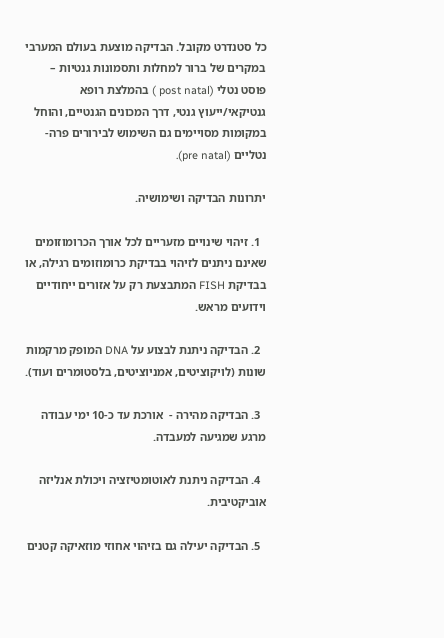כל סטנדרט מקובל. הבדיקה מוצעת בעולם המערבי במקרים של ברור למחלות ותסמונות גנטיות – פוסט נטלי (post natal ) בהמלצת רופא גנטיקאי/ייעוץ גנטי, דרך המכונים הגנטיים, והוחל במקומות מסויימים גם השימוש לבירורים פרה-נטליים (pre natal).

יתרונות הבדיקה ושימושיה.

  1. זיהוי שינויים מזעריים לכל אורך הכרומוזומים שאינם ניתנים לזיהוי בבדיקת כרומוזומים רגילה, או בבדיקת FISH המתבצעת רק על אזורים ייחודיים וידועים מראש.

  2. הבדיקה ניתנת לבצוע על DNA המופק מרקמות שונות (לויקוציטים, אמניוציטים, בלסטומרים ועוד).

  3. הבדיקה מהירה -  אורכת עד כ-10 ימי עבודה מרגע שמגיעה למעבדה.

  4. הבדיקה ניתנת לאוטומטיזציה ויכולת אנליזה אוביקטיבית.

  5. הבדיקה יעילה גם בזיהוי אחוזי מוזאיקה קטנים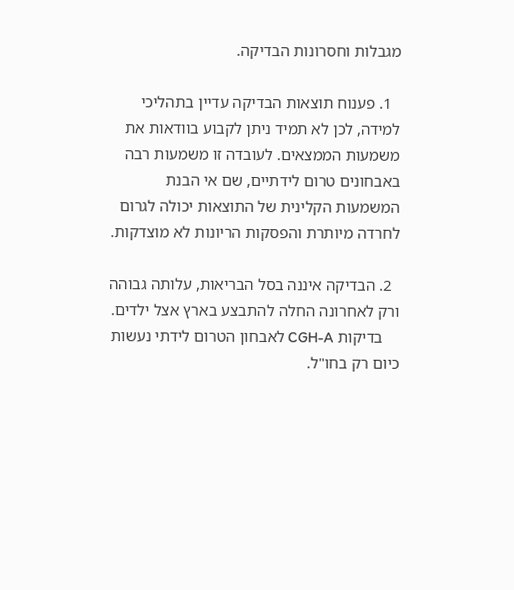מגבלות וחסרונות הבדיקה.

  1. פענוח תוצאות הבדיקה עדיין בתהליכי למידה, לכן לא תמיד ניתן לקבוע בוודאות את משמעות הממצאים. לעובדה זו משמעות רבה באבחונים טרום לידתיים, שם אי הבנת המשמעות הקלינית של התוצאות יכולה לגרום לחרדה מיותרת והפסקות הריונות לא מוצדקות.

  2. הבדיקה איננה בסל הבריאות, עלותה גבוהה ורק לאחרונה החלה להתבצע בארץ אצל ילדים.
    בדיקות CGH-A לאבחון הטרום לידתי נעשות כיום רק בחו"ל.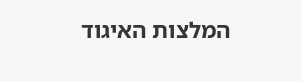המלצות האיגוד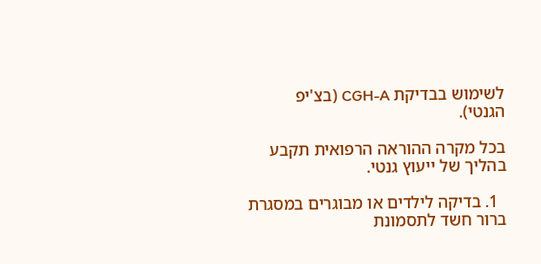לשימוש בבדיקת CGH-A (בצ'יפ הגנטי).

בכל מקרה ההוראה הרפואית תקבע בהליך של ייעוץ גנטי.

  1. בדיקה לילדים או מבוגרים במסגרת ברור חשד לתסמונת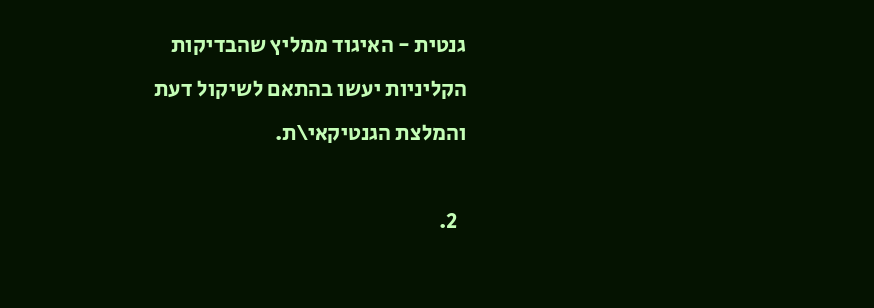גנטית - האיגוד ממליץ שהבדיקות הקליניות יעשו בהתאם לשיקול דעת והמלצת הגנטיקאי\ת.

  2.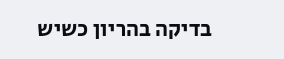בדיקה בהריון כשיש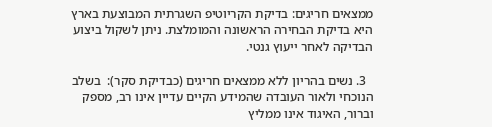ממצאים חריגים: בדיקת הקריוטיפ השגרתית המבוצעת בארץ היא בדיקת הבחירה הראשונה והמומלצת. ניתן לשקול ביצוע הבדיקה לאחר ייעוץ גנטי.

  3. נשים בהריון ללא ממצאים חריגים (כבדיקת סקר):  בשלב הנוכחי ולאור העובדה שהמידע הקיים עדיין אינו רב, מספק וברור, האיגוד אינו ממליץ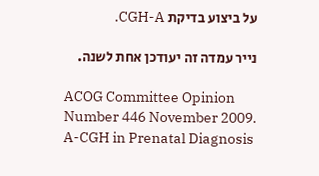על ביצוע בדיקת CGH-A.

נייר עמדה זה יעודכן אחת לשנה.

ACOG Committee Opinion Number 446 November 2009. A-CGH in Prenatal Diagnosis